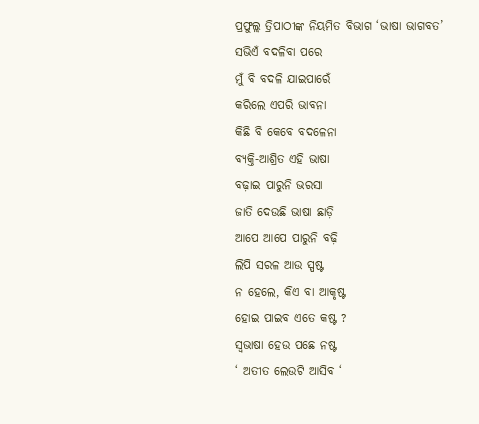ପ୍ରଫୁଲ୍ଲ ତ୍ରିପାଠୀଙ୍କ ନିୟମିତ ବିଭାଗ ‘ଭାଷା ଭାଗବତ’
ସଭିଏଁ ବଦଳିବା ପରେ
ମୁଁ ବି ବଦଳି ଯାଇପାରେଁ
କରିଲେ ଏପରି ଭାବନା
କିଛି ବି କେବେ ବଦଳେନା
ବ୍ୟକ୍ତି-ଆଶ୍ରିତ ଏହି ଭାଷା
ବଢ଼ାଇ ପାରୁନି ଭରସା
ଜାତି ଦେଉଛି ଭାଷା ଛାଡ଼ି
ଆପେ ଆପେ ପାରୁନି ବଢ଼ି
ଲିପି ସରଳ ଆଉ ସ୍ପଷ୍ଟ
ନ ହେଲେ, କିଏ ବା ଆକୃଷ୍ଟ
ହୋଇ ପାଇବ ଏତେ କଷ୍ଟ ?
ସ୍ବଭାଷା ହେଉ ପଛେ ନଷ୍ଟ
‘ ଅତୀତ ଲେଉଟି ଆସିବ ‘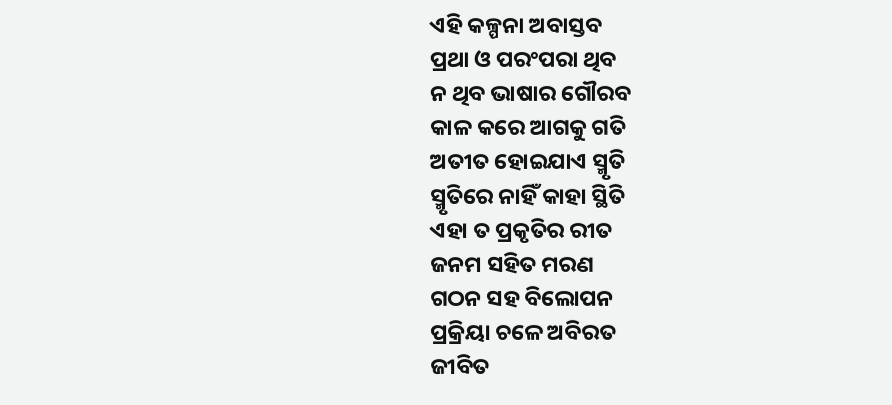ଏହି କଳ୍ପନା ଅବାସ୍ତବ
ପ୍ରଥା ଓ ପରଂପରା ଥିବ
ନ ଥିବ ଭାଷାର ଗୌରବ
କାଳ କରେ ଆଗକୁ ଗତି
ଅତୀତ ହୋଇଯାଏ ସ୍ମୃତି
ସ୍ମୃତିରେ ନାହିଁ କାହା ସ୍ଥିତି
ଏହା ତ ପ୍ରକୃତିର ରୀତ
ଜନମ ସହିତ ମରଣ
ଗଠନ ସହ ବିଲୋପନ
ପ୍ରକ୍ରିୟା ଚଳେ ଅବିରତ
ଜୀବିତ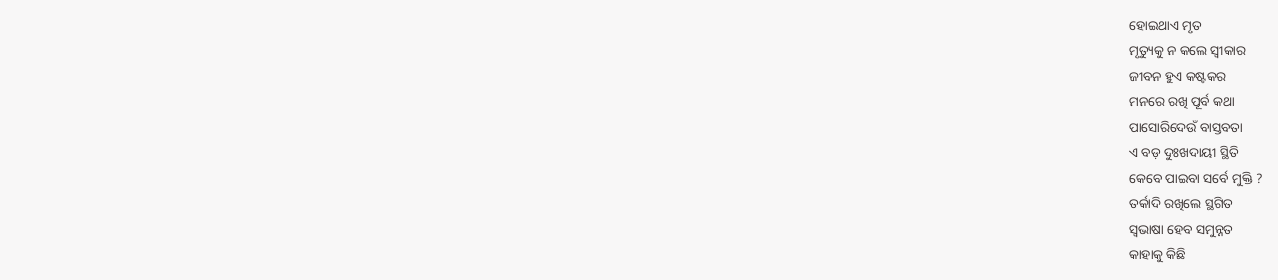ହୋଇଥାଏ ମୃତ
ମୃତ୍ୟୁକୁ ନ କଲେ ସ୍ବୀକାର
ଜୀବନ ହୁଏ କଷ୍ଟକର
ମନରେ ରଖି ପୂର୍ବ କଥା
ପାସୋରିଦେଉଁ ବାସ୍ତବତା
ଏ ବଡ଼ ଦୁଃଖଦାୟୀ ସ୍ଥିତି
କେବେ ପାଇବା ସର୍ବେ ମୁକ୍ତି ?
ତର୍କାଦି ରଖିଲେ ସ୍ଥଗିତ
ସ୍ବଭାଷା ହେବ ସମୁନ୍ନତ
କାହାକୁ କିଛି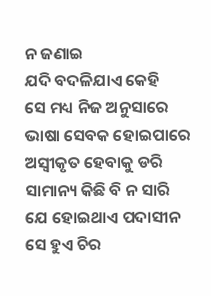ନ ଜଣାଇ
ଯଦି ବଦଳିଯାଏ କେହି
ସେ ମଧ୍ୟ ନିଜ ଅନୁସାରେ
ଭାଷା ସେବକ ହୋଇପାରେ
ଅସ୍ବୀକୃତ ହେବାକୁ ଡରି
ସାମାନ୍ୟ କିଛି ବି ନ ସାରି
ଯେ ହୋଇଥାଏ ପଦାସୀନ
ସେ ହୁଏ ଚିର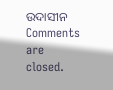ଉଦାସୀନ
Comments are closed.